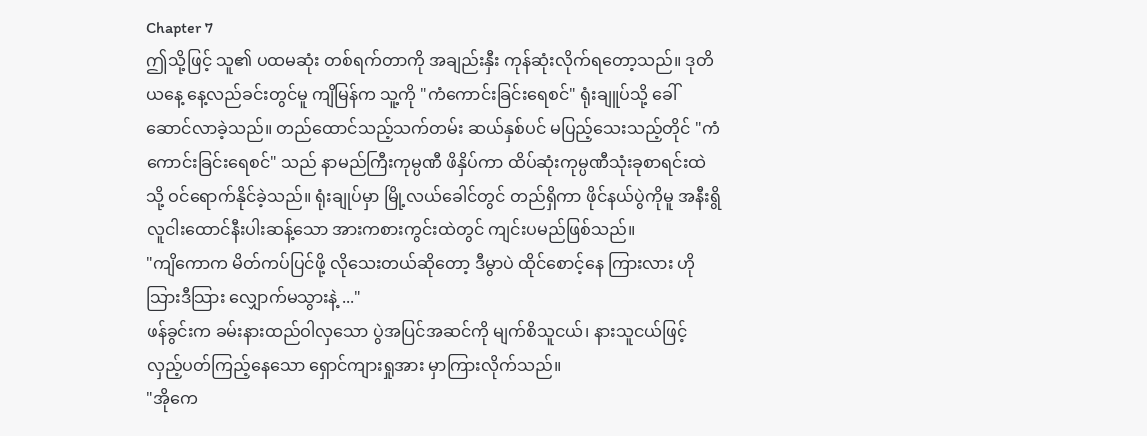Chapter 7
ဤသို့ဖြင့် သူ၏ ပထမဆုံး တစ်ရက်တာကို အချည်းနှီး ကုန်ဆုံးလိုက်ရတော့သည်။ ဒုတိယနေ့ နေ့လည်ခင်းတွင်မူ ကျိမြန်က သူ့ကို "ကံကောင်းခြင်းရေစင်" ရုံးချူပ်သို့ ခေါ်ဆောင်လာခဲ့သည်။ တည်ထောင်သည့်သက်တမ်း ဆယ်နှစ်ပင် မပြည့်သေးသည့်တိုင် "ကံကောင်းခြင်းရေစင်" သည် နာမည်ကြီးကုမ္ပဏီ ဖိနှိပ်ကာ ထိပ်ဆုံးကုမ္ပဏီသုံးခုစာရင်းထဲသို့ ဝင်ရောက်နိုင်ခဲ့သည်။ ရုံးချုပ်မှာ မြို့လယ်ခေါင်တွင် တည်ရှိကာ ဖိုင်နယ်ပွဲကိုမူ အနီးရွိ လူငါးထောင်နီးပါးဆန့်သော အားကစားကွင်းထဲတွင် ကျင်းပမည်ဖြစ်သည်။
"ကျိကောက မိတ်ကပ်ပြင်ဖို့ လိုသေးတယ်ဆိုတော့ ဒီမွာပဲ ထိုင်စောင့်နေ ကြားလား ဟိုသြားဒီသြား လျှောက်မသွားနဲ့ ..."
ဖန်ခွင်းက ခမ်းနားထည်ဝါလှသော ပွဲအပြင်အဆင်ကို မျက်စိသူငယ်၊ နားသူငယ်ဖြင့် လှည့်ပတ်ကြည့်နေသော ရှောင်ကျားရှုအား မှာကြားလိုက်သည်။
"အိုကေ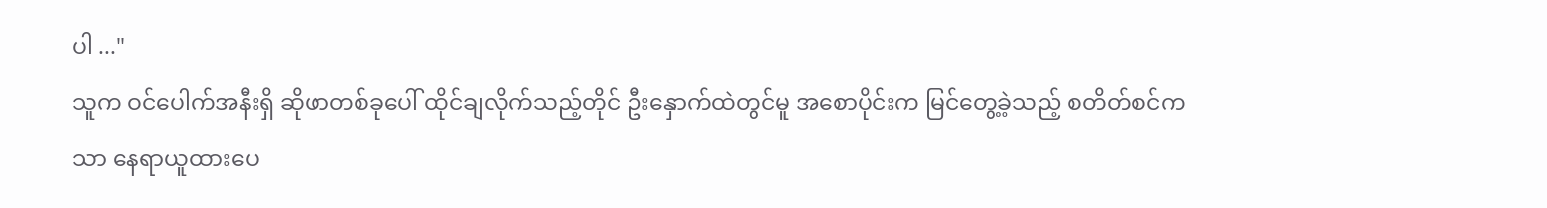ပါ ..."
သူက ဝင်ပေါက်အနီးရှိ ဆိုဖာတစ်ခုပေါ် ထိုင်ချလိုက်သည့်တိုင် ဦးနှောက်ထဲတွင်မူ အစောပိုင်းက မြင်တွေ့ခဲ့သည့် စတိတ်စင်ကသာ နေရာယူထားပေ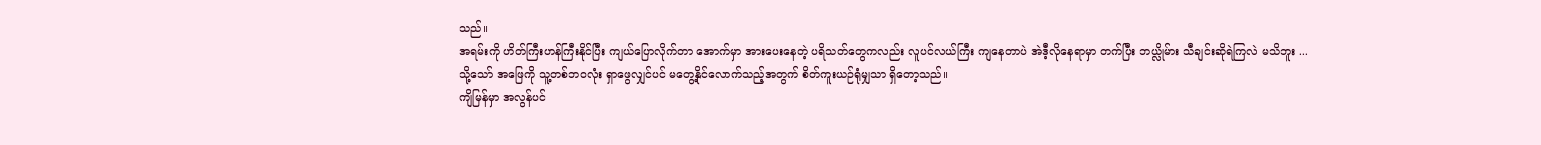သည်။
အရမ်းကို ဟိတ်ကြီးဟန်ကြီးနိုင်ပြီး ကျယ်ပြောလိုက်တာ အောက်မှာ အားပေးနေတဲ့ ပရိသတ်တွေကလည်း လူပင်လယ်ကြီး ကျနေတာပဲ အဲဒီ့လိုနေရာမှာ တက်ပြီး ဘယ္လိုမ်ား သီချင်းဆိုရဲကြလဲ မသိဘူး ...
သို့သော် အဖြေကို သူ့တစ်ဘဝလုံး ရှာဖွေလျှင်ပင် မတွေ့နိုင်လောက်သည့်အတွက် စိတ်ကူးယဉ်ရုံမျှသာ ရှိတော့သည်။
ကျိမြန်မှာ အလွန်ပင်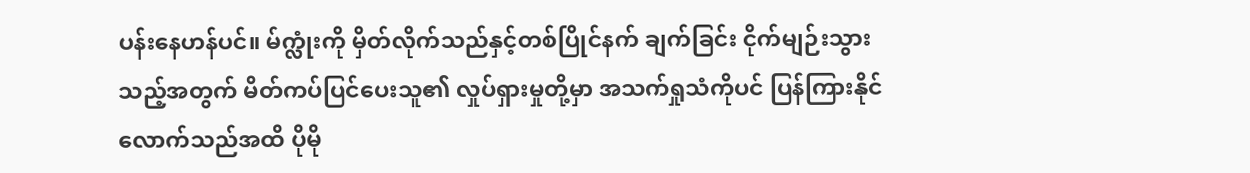ပန်းနေဟန်ပင်။ မ်က္လုံးကို မှိတ်လိုက်သည်နှင့်တစ်ပြိုင်နက် ချက်ခြင်း ငိုက်မျဉ်းသွားသည့်အတွက် မိတ်ကပ်ပြင်ပေးသူ၏ လှုပ်ရှားမှုတို့မှာ အသက်ရှုသံကိုပင် ပြန်ကြားနိုင်လောက်သည်အထိ ပိုမို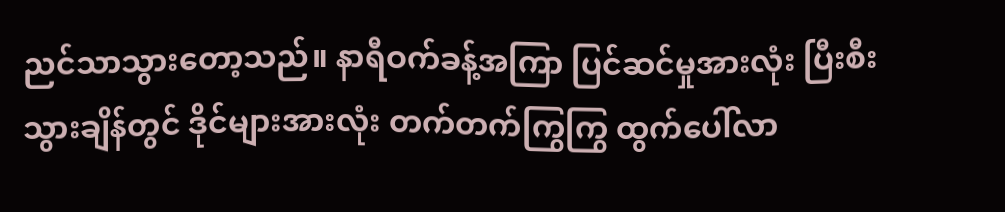ညင်သာသွားတော့သည်။ နာရီဝက်ခန့်အကြာ ပြင်ဆင်မှုအားလုံး ပြီးစီးသွားချိန်တွင် ဒိုင်များအားလုံး တက်တက်ကြွကြွ ထွက်ပေါ်လာ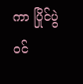ကာ ပြိုင်ပွဲဝင်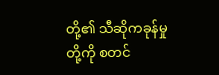တို့၏ သီဆိုကခုန်မှုတို့ကို စတင်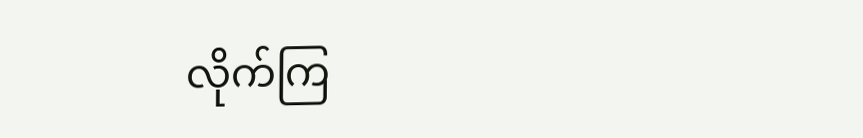လိုက်ကြ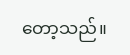တော့သည်။